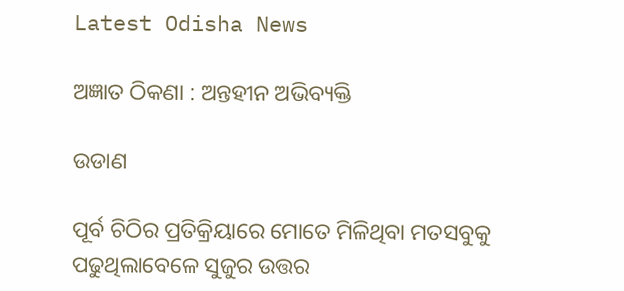Latest Odisha News

ଅଜ୍ଞାତ ଠିକଣା : ଅନ୍ତହୀନ ଅଭିବ୍ୟକ୍ତି

ଉଡାଣ

ପୂର୍ବ ଚିଠିର ପ୍ରତିକ୍ରିୟାରେ ମୋତେ ମିଳିଥିବା ମତସବୁକୁ ପଢୁଥିଲାବେଳେ ସୁଜୁର ଉତ୍ତର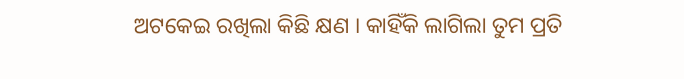ଅଟକେଇ ରଖିଲା କିଛି କ୍ଷଣ । କାହିଁକି ଲାଗିଲା ତୁମ ପ୍ରତି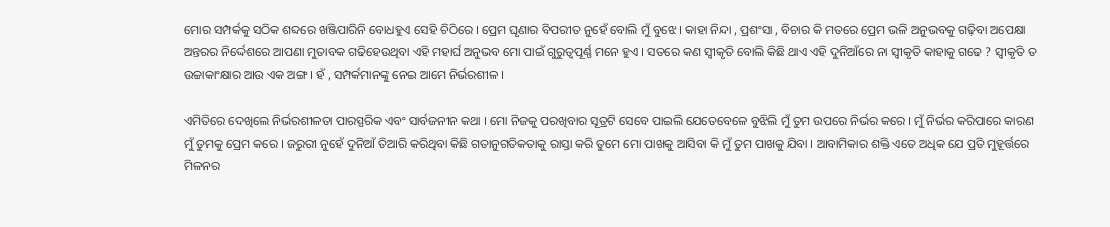ମୋର ସମ୍ପର୍କକୁ ସଠିକ ଶବ୍ଦରେ ଖଞ୍ଜିପାରିନି ବୋଧହୁଏ ସେହି ଚିଠିରେ । ପ୍ରେମ ଘୃଣାର ବିପରୀତ ନୁହେଁ ବୋଲି ମୁଁ ବୁଝେ । କାହା ନିନ୍ଦା , ପ୍ରଶଂସା , ବିଚାର କି ମତରେ ପ୍ରେମ ଭଳି ଅନୁଭବକୁ ଗଢ଼ିବା ଅପେକ୍ଷା ଅନ୍ତରର ନିର୍ଦ୍ଦେଶରେ ଆପଣା ମୁତାବକ ଗଢିହେଉଥିବା ଏହି ମହାର୍ଘ ଅନୁଭବ ମୋ ପାଇଁ ଗୁରୁତ୍ୱପୂର୍ଣ୍ଣ ମନେ ହୁଏ । ସତରେ କଣ ସ୍ଵୀକୃତି ବୋଲି କିଛି ଥାଏ ଏହି ଦୁନିଆଁରେ ନା ସ୍ୱୀକୃତି କାହାକୁ ଗଢେ ? ସ୍ଵୀକୃତି ତ ଉଚ୍ଚାକାଂକ୍ଷାର ଆଉ ଏକ ଅଙ୍ଗ । ହଁ , ସମ୍ପର୍କମାନଙ୍କୁ ନେଇ ଆମେ ନିର୍ଭରଶୀଳ ।

ଏମିତିରେ ଦେଖିଲେ ନିର୍ଭରଶୀଳତା ପାରସ୍ପରିକ ଏବଂ ସାର୍ବଜନୀନ କଥା । ମୋ ନିଜକୁ ପରଖିବାର ସୂତ୍ରଟି ସେବେ ପାଇଲି ଯେତେବେଳେ ବୁଝିଲି ମୁଁ ତୁମ ଉପରେ ନିର୍ଭର କରେ । ମୁଁ ନିର୍ଭର କରିପାରେ କାରଣ ମୁଁ ତୁମକୁ ପ୍ରେମ କରେ । ଜରୁରୀ ନୁହେଁ ଦୁନିଆଁ ତିଆରି କରିଥିବା କିଛି ଗତାନୁଗତିକତାକୁ ରାସ୍ତା କରି ତୁମେ ମୋ ପାଖକୁ ଆସିବା କି ମୁଁ ତୁମ ପାଖକୁ ଯିବା । ଆବାମିକାର ଶକ୍ତି ଏତେ ଅଧିକ ଯେ ପ୍ରତି ମୁହୂର୍ତ୍ତରେ ମିଳନର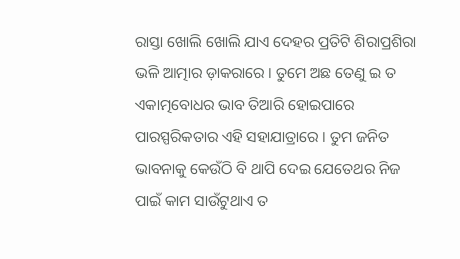ରାସ୍ତା ଖୋଲି ଖୋଲି ଯାଏ ଦେହର ପ୍ରତିଟି ଶିରାପ୍ରଶିରା ଭଳି ଆତ୍ମାର ଡ଼ାକରାରେ । ତୁମେ ଅଛ ତେଣୁ ଇ ତ ଏକାତ୍ମବୋଧର ଭାବ ତିଆରି ହୋଇପାରେ ପାରସ୍ପରିକତାର ଏହି ସହାଯାତ୍ରାରେ । ତୁମ ଜନିତ ଭାବନାକୁ କେଉଁଠି ବି ଥାପି ଦେଇ ଯେତେଥର ନିଜ ପାଇଁ କାମ ସାଉଁଟୁଥାଏ ତ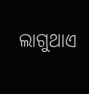ଲାଗୁଥାଏ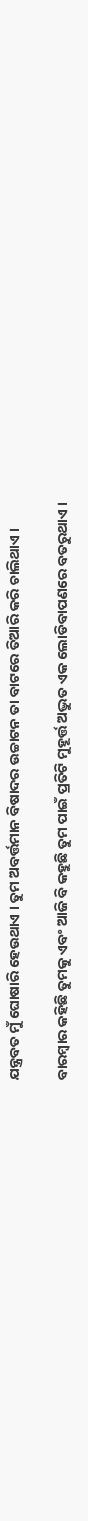ଯନ୍ତ୍ରବତ ମୁଁ ଘୋଷାରି ହେଉଥାଏ । ତୁମ ଅବର୍ତ୍ତମାନ ବିଷାଦର ଉଚ୍ଚାଟନ ତା ବାଟରେ ତିଆରି କରି ଚାଲିଥାଏ ।

ବାରମ୍ବାର କହିଛି ତୁମକୁ ଏବଂ ଆଜି ବି କହୁଛି ତୁମ ପାଇଁ ପ୍ରତିଟି ମୁହୂର୍ତ୍ତ ଅଦ୍ଭୁତ ଏକ ଲୋଡିବାପଣରେ ବତରୁଥାଏ ।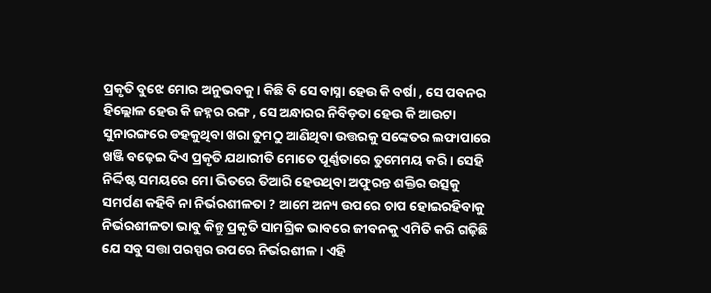ପ୍ରକୃତି ବୁଝେ ମୋର ଅନୁଭବକୁ । କିଛି ବି ସେ ବାସ୍ନା ହେଉ କି ବର୍ଷା , ସେ ପବନର ହିଲ୍ଲୋଳ ହେଉ କି ଜହ୍ନର ରଙ୍ଗ , ସେ ଅନ୍ଧାରର ନିବିଡ଼ତା ହେଉ କି ଆଉଟା ସୁନାରଙ୍ଗରେ ଡହକୁଥିବା ଖରା ତୁମଠୁ ଆଣିଥିବା ଉତ୍ତରକୁ ସଙ୍କେତର ଲଫାପାରେ ଖଞ୍ଜି ବଢ଼େଇ ଦିଏ ପ୍ରକୃତି ଯଥାରୀତି ମୋତେ ପୂର୍ଣ୍ଣତାରେ ତୁମେମୟ କରି । ସେହି ନିର୍ଦ୍ଦିଷ୍ଟ ସମୟରେ ମୋ ଭିତରେ ତିଆରି ହେଉଥିବା ଅଫୁରନ୍ତ ଶକ୍ତିର ଉତ୍ସକୁ ସମର୍ପଣ କହିବି ନା ନିର୍ଭରଶୀଳତା ? ଆମେ ଅନ୍ୟ ଉପରେ ଚାପ ହୋଇରହିବାକୁ ନିର୍ଭରଶୀଳତା ଭାବୁ କିନ୍ତୁ ପ୍ରକୃତି ସାମଗ୍ରିକ ଭାବରେ ଜୀବନକୁ ଏମିତି କରି ଗଢ଼ିଛି ଯେ ସବୁ ସତ୍ତା ପରସ୍ପର ଉପରେ ନିର୍ଭରଶୀଳ । ଏହି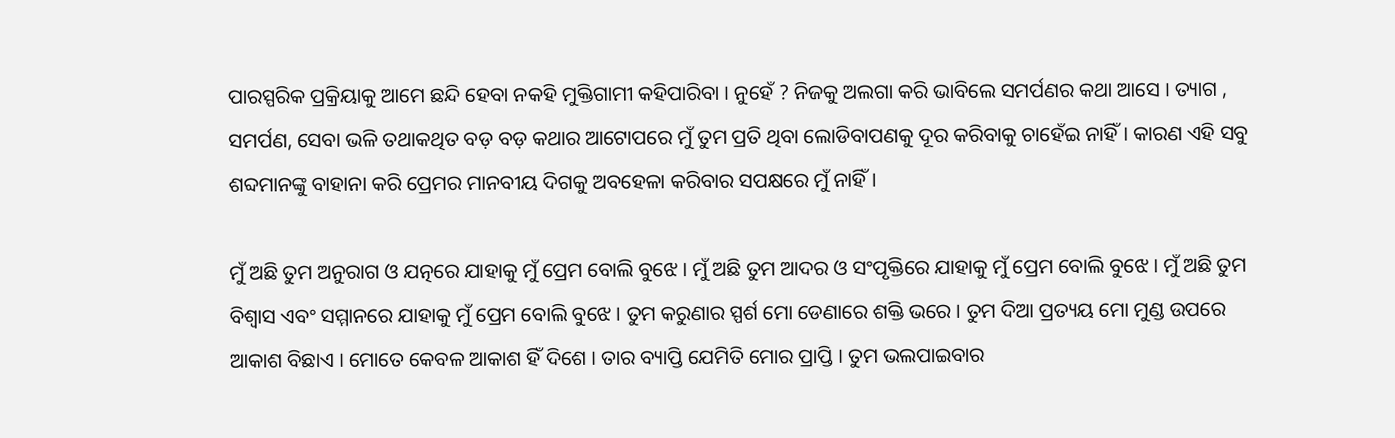ପାରସ୍ପରିକ ପ୍ରକ୍ରିୟାକୁ ଆମେ ଛନ୍ଦି ହେବା ନକହି ମୁକ୍ତିଗାମୀ କହିପାରିବା । ନୁହେଁ ? ନିଜକୁ ଅଲଗା କରି ଭାବିଲେ ସମର୍ପଣର କଥା ଆସେ । ତ୍ୟାଗ , ସମର୍ପଣ, ସେବା ଭଳି ତଥାକଥିତ ବଡ଼ ବଡ଼ କଥାର ଆଟୋପରେ ମୁଁ ତୁମ ପ୍ରତି ଥିବା ଲୋଡିବାପଣକୁ ଦୂର କରିବାକୁ ଚାହେଁଇ ନାହିଁ । କାରଣ ଏହି ସବୁ ଶବ୍ଦମାନଙ୍କୁ ବାହାନା କରି ପ୍ରେମର ମାନବୀୟ ଦିଗକୁ ଅବହେଳା କରିବାର ସପକ୍ଷରେ ମୁଁ ନାହିଁ ।

ମୁଁ ଅଛି ତୁମ ଅନୁରାଗ ଓ ଯତ୍ନରେ ଯାହାକୁ ମୁଁ ପ୍ରେମ ବୋଲି ବୁଝେ । ମୁଁ ଅଛି ତୁମ ଆଦର ଓ ସଂପୃକ୍ତିରେ ଯାହାକୁ ମୁଁ ପ୍ରେମ ବୋଲି ବୁଝେ । ମୁଁ ଅଛି ତୁମ ବିଶ୍ୱାସ ଏବଂ ସମ୍ମାନରେ ଯାହାକୁ ମୁଁ ପ୍ରେମ ବୋଲି ବୁଝେ । ତୁମ କରୁଣାର ସ୍ପର୍ଶ ମୋ ଡେଣାରେ ଶକ୍ତି ଭରେ । ତୁମ ଦିଆ ପ୍ରତ୍ୟୟ ମୋ ମୁଣ୍ଡ ଉପରେ ଆକାଶ ବିଛାଏ । ମୋତେ କେବଳ ଆକାଶ ହିଁ ଦିଶେ । ତାର ବ୍ୟାପ୍ତି ଯେମିତି ମୋର ପ୍ରାପ୍ତି । ତୁମ ଭଲପାଇବାର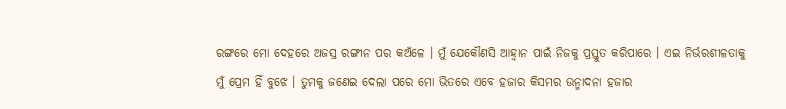ରଙ୍ଗରେ ମୋ ଦେହରେ ଅଜସ୍ର ରଙ୍ଗୀନ ପର କଅଁଳେ । ମୁଁ ଯେକୌଣସି ଆହ୍ୱାନ ପାଇଁ ନିଜକୁ ପ୍ରସ୍ତୁତ କରିପାରେ । ଏଇ ନିର୍ଭରଶୀଳତାକୁ ମୁଁ ପ୍ରେମ ହିଁ ବୁଝେ । ତୁମକୁ ଜଣେଇ ଦେଲା ପରେ ମୋ ଭିତରେ ଏବେ ହଜାର କିସମର ଉନ୍ମାଦନା ହଜାର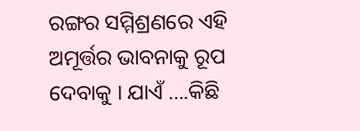ରଙ୍ଗର ସମ୍ମିଶ୍ରଣରେ ଏହି ଅମୂର୍ତ୍ତର ଭାବନାକୁ ରୂପ ଦେବାକୁ । ଯାଏଁ ….କିଛି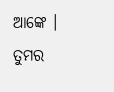ଆଙ୍କେ ।
ତୁମର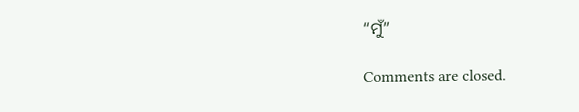“ମୁଁ”

Comments are closed.